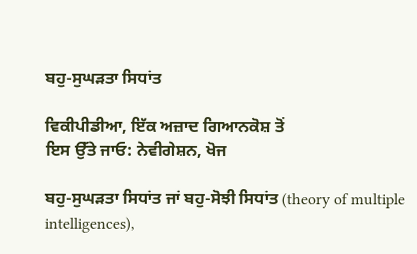ਬਹੁ-ਸੁਘੜਤਾ ਸਿਧਾਂਤ

ਵਿਕੀਪੀਡੀਆ, ਇੱਕ ਅਜ਼ਾਦ ਗਿਆਨਕੋਸ਼ ਤੋਂ
ਇਸ ਉੱਤੇ ਜਾਓ: ਨੇਵੀਗੇਸ਼ਨ, ਖੋਜ

ਬਹੁ-ਸੁਘੜਤਾ ਸਿਧਾਂਤ ਜਾਂ ਬਹੁ-ਸੋਝੀ ਸਿਧਾਂਤ (theory of multiple intelligences),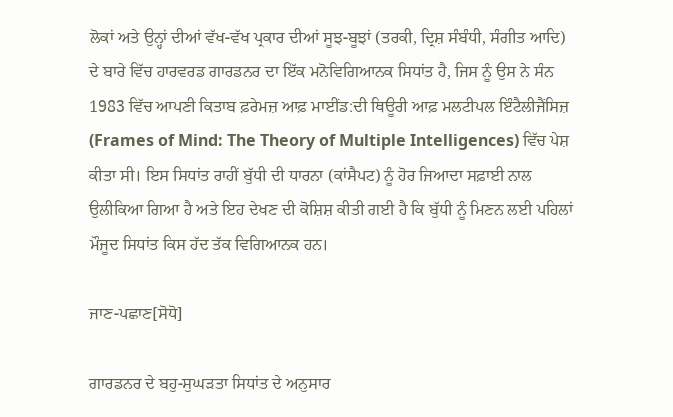ਲੋਕਾਂ ਅਤੇ ਉਨ੍ਹਾਂ ਦੀਆਂ ਵੱਖ-ਵੱਖ ਪ੍ਰਕਾਰ ਦੀਆਂ ਸੂਝ-ਬੂਝਾਂ (ਤਰਕੀ, ਦ੍ਰਿਸ਼ ਸੰਬੰਧੀ, ਸੰਗੀਤ ਆਦਿ) ਦੇ ਬਾਰੇ ਵਿੱਚ ਹਾਰਵਰਡ ਗਾਰਡਨਰ ਦਾ ਇੱਕ ਮਨੋਵਿਗਿਆਨਕ ਸਿਧਾਂਤ ਹੈ, ਜਿਸ ਨੂੰ ਉਸ ਨੇ ਸੰਨ 1983 ਵਿੱਚ ਆਪਣੀ ਕਿਤਾਬ ਫ਼ਰੇਮਜ਼ ਆਫ਼ ਮਾਈਂਡ:ਦੀ ਥਿਊਰੀ ਆਫ਼ ਮਲਟੀਪਲ ਇੰਟੈਲੀਜੈਂਸਿਜ਼ (Frames of Mind: The Theory of Multiple Intelligences) ਵਿੱਚ ਪੇਸ਼ ਕੀਤਾ ਸੀ। ਇਸ ਸਿਧਾਂਤ ਰਾਹੀਂ ਬੁੱਧੀ ਦੀ ਧਾਰਨਾ (ਕਾਂਸੈਪਟ) ਨੂੰ ਹੋਰ ਜਿਆਦਾ ਸਫ਼ਾਈ ਨਾਲ ਉਲੀਕਿਆ ਗਿਆ ਹੈ ਅਤੇ ਇਹ ਦੇਖਣ ਦੀ ਕੋਸ਼ਿਸ਼ ਕੀਤੀ ਗਈ ਹੈ ਕਿ ਬੁੱਧੀ ਨੂੰ ਮਿਣਨ ਲਈ ਪਹਿਲਾਂ ਮੌਜੂਦ ਸਿਧਾਂਤ ਕਿਸ ਹੱਦ ਤੱਕ ਵਿਗਿਆਨਕ ਹਨ।

ਜਾਣ-ਪਛਾਣ[ਸੋਧੋ]

ਗਾਰਡਨਰ ਦੇ ਬਹੁ-ਸੁਘੜਤਾ ਸਿਧਾਂਤ ਦੇ ਅਨੁਸਾਰ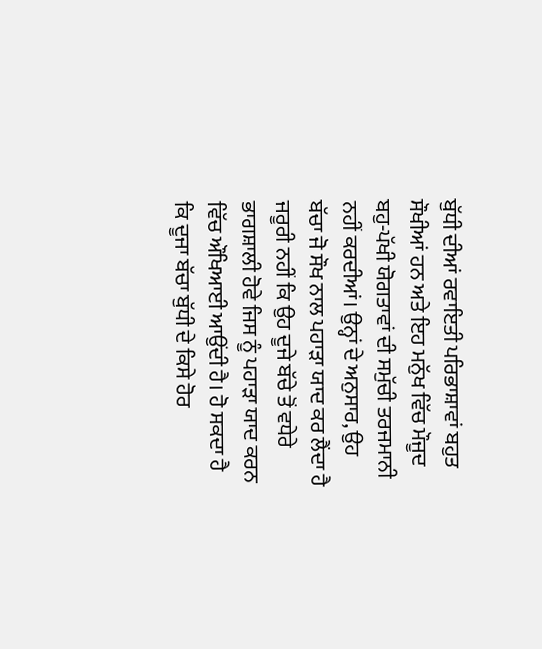ਬੁੱਧੀ ਦੀਆਂ ਰਵਾਇਤੀ ਪਰਿਭਾਸ਼ਾਵਾਂ ਬਹੁਤ ਸੌਖੀਆਂ ਹਨ ਅਤੇ ਇਹ ਮਨੁੱਖ ਵਿੱਚ ਮੌਜੂਦ ਬਹੁ-ਪੱਖੀ ਯੋਗਤਾਵਾਂ ਦੀ ਸਮੁੱਚੀ ਤਰਜਮਾਨੀ ਨਹੀਂ ਕਰਦੀਆਂ। ਉਨ੍ਹਾਂ ਦੇ ਅਨੁਸਾਰ, ਉਹ ਬੱਚਾ ਜੋ ਸੌਖ ਨਾਲ ਪਹਾੜਾ ਯਾਦ ਕਰ ਲੈਂਦਾ ਹੈ ਜਰੂਰੀ ਨਹੀਂ ਕਿ ਉਹ ਦੂਜੇ ਬੱਚੇ ਤੋਂ ਵਧੇਰੇ ਭਾਗਸ਼ਾਲੀ ਹੋਵੇ ਜਿਸ ਨੂੰ ਪਹਾੜਾ ਯਾਦ ਕਰਨ ਵਿੱਚ ਔਖਿਆਈ ਆਉਂਦੀ ਹੈ। ਹੋ ਸਕਦਾ ਹੈ ਕਿ ਦੂਜਾ ਬੱਚਾ ਬੁੱਧੀ ਦੇ ਕਿਸੇ ਹੋਰ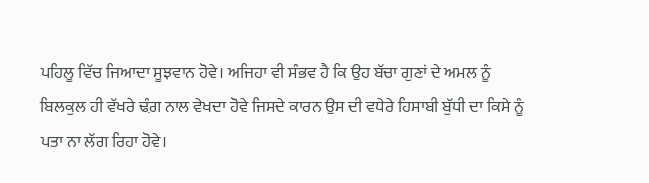ਪਹਿਲੂ ਵਿੱਚ ਜਿਆਦਾ ਸੂਝਵਾਨ ਹੋਵੇ। ਅਜਿਹਾ ਵੀ ਸੰਭਵ ਹੈ ਕਿ ਉਹ ਬੱਚਾ ਗੁਣਾਂ ਦੇ ਅਮਲ ਨੂੰ ਬਿਲਕੁਲ ਹੀ ਵੱਖਰੇ ਢ਼ੰਗ ਨਾਲ ਵੇਖਦਾ ਹੋਵੇ ਜਿਸਦੇ ਕਾਰਨ ਉਸ ਦੀ ਵਧੇਰੇ ਹਿਸਾਬੀ ਬੁੱਧੀ ਦਾ ਕਿਸੇ ਨੂੰ ਪਤਾ ਨਾ ਲੱਗ ਰਿਹਾ ਹੋਵੇ।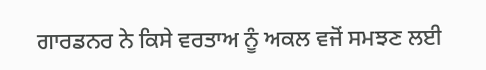ਗਾਰਡਨਰ ਨੇ ਕਿਸੇ ਵਰਤਾਅ ਨੂੰ ਅਕਲ ਵਜੋਂ ਸਮਝਣ ਲਈ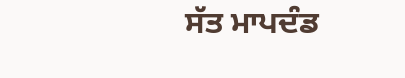ਸੱਤ ਮਾਪਦੰਡ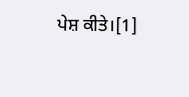ਪੇਸ਼ ਕੀਤੇ।[1]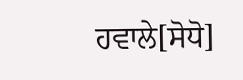ਹਵਾਲੇ[ਸੋਧੋ]